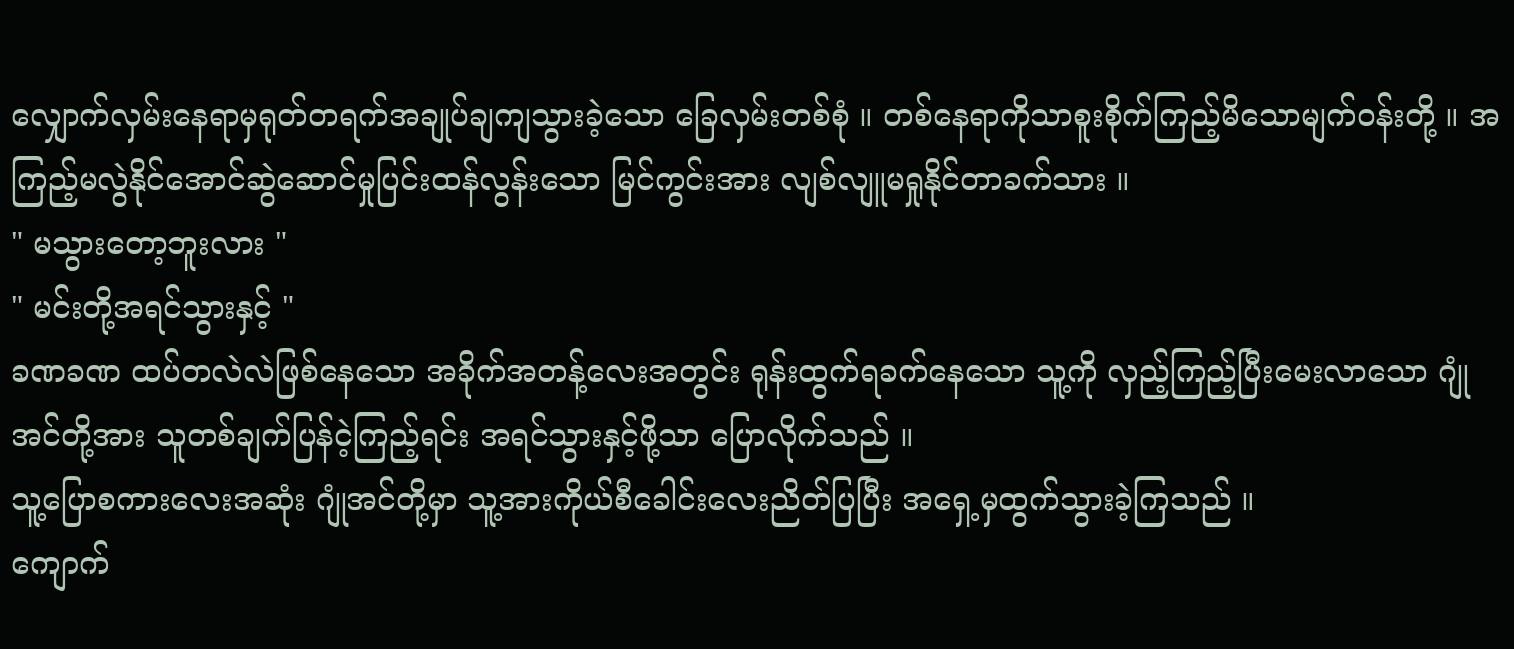လျှောက်လှမ်းနေရာမှရုတ်တရက်အချုပ်ချကျသွားခဲ့သော ခြေလှမ်းတစ်စုံ ။ တစ်နေရာကိုသာစူးစိုက်ကြည့်မိသောမျက်ဝန်းတို့ ။ အကြည့်မလွဲနိုင်အောင်ဆွဲဆောင်မှုပြင်းထန်လွန်းသော မြင်ကွင်းအား လျစ်လျူမရှုနိုင်တာခက်သား ။
" မသွားတော့ဘူးလား "
" မင်းတို့အရင်သွားနှင့် "
ခဏခဏ ထပ်တလဲလဲဖြစ်နေသော အခိုက်အတန့်လေးအတွင်း ရုန်းထွက်ရခက်နေသော သူ့ကို လှည့်ကြည့်ပြီးမေးလာသော ဂျုံအင်တို့အား သူတစ်ချက်ပြန်ငဲ့ကြည့်ရင်း အရင်သွားနှင့်ဖို့သာ ပြောလိုက်သည် ။
သူ့ပြောစကားလေးအဆုံး ဂျုံအင်တို့မှာ သူ့အားကိုယ်စီခေါင်းလေးညိတ်ပြပြီး အရှေ့မှထွက်သွားခဲ့ကြသည် ။
ကျောက်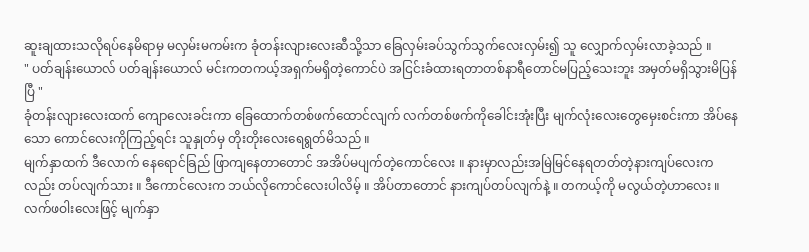ဆူးချထားသလိုရပ်နေမိရာမှ မလှမ်းမကမ်းက ခုံတန်းလျားလေးဆီသို့သာ ခြေလှမ်းခပ်သွက်သွက်လေးလှမ်း၍ သူ လျှောက်လှမ်းလာခဲ့သည် ။
" ပတ်ချန်းယောလ် ပတ်ချန်းယောလ် မင်းကတကယ့်အရှက်မရှိတဲ့ကောင်ပဲ အငြင်းခံထားရတာတစ်နာရီတောင်မပြည့်သေးဘူး အမှတ်မရှိသွားမိပြန်ပြီ "
ခုံတန်းလျားလေးထက် ကျောလေးခင်းကာ ခြေထောက်တစ်ဖက်ထောင်လျက် လက်တစ်ဖက်ကိုခေါင်းအုံးပြီး မျက်လုံးလေးတွေမှေးစင်းကာ အိပ်နေသော ကောင်လေးကိုကြည့်ရင်း သူနှုတ်မှ တိုးတိုးလေးရေရွတ်မိသည် ။
မျက်နှာထက် ဒီလောက် နေရောင်ခြည် ဖြာကျနေတာတောင် အအိပ်မပျက်တဲ့ကောင်လေး ။ နားမှာလည်းအမြဲမြင်နေရတတ်တဲ့နားကျပ်လေးကလည်း တပ်လျက်သား ။ ဒီကောင်လေးက ဘယ်လိုကောင်လေးပါလိမ့် ။ အိပ်တာတောင် နားကျပ်တပ်လျက်နဲ့ ။ တကယ့်ကို မလွယ်တဲ့ဟာလေး ။
လက်ဖဝါးလေးဖြင့် မျက်နှာ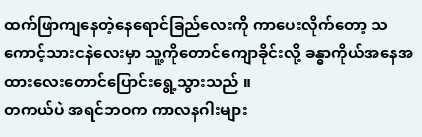ထက်ဖြာကျနေတဲ့နေရောင်ခြည်လေးကို ကာပေးလိုက်တော့ သကောင့်သားငနဲလေးမှာ သူ့ကိုတောင်ကျောခိုင်းလို့ ခန္ဓာကိုယ်အနေအထားလေးတောင်ပြောင်းရွေ့သွားသည် ။
တကယ်ပဲ အရင်ဘဝက ကာလနဂါးများ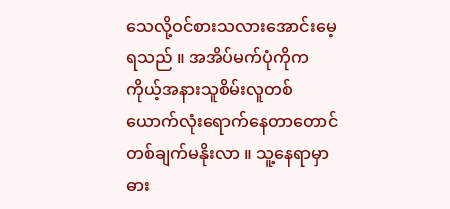သေလို့ဝင်စားသလားအောင်းမေ့ရသည် ။ အအိပ်မက်ပုံကိုက ကိုယ့်အနားသူစိမ်းလူတစ်ယောက်လုံးရောက်နေတာတောင် တစ်ချက်မနိုးလာ ။ သူ့နေရာမှာ ဓား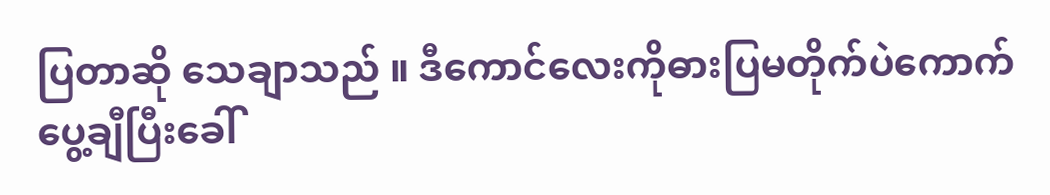ပြတာဆို သေချာသည် ။ ဒီကောင်လေးကိုဓားပြမတိုက်ပဲကောက်ပွေ့ချီပြီးခေါ်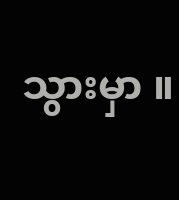သွားမှာ ။